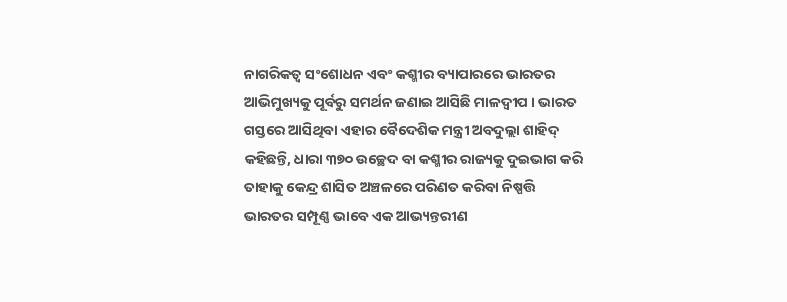ନାଗରିକତ୍ବ ସଂଶୋଧନ ଏବଂ କଶ୍ମୀର ବ୍ୟାପାରରେ ଭାରତର ଆଭିମୁଖ୍ୟକୁ ପୂର୍ବରୁ ସମର୍ଥନ ଜଣାଇ ଆସିଛି ମାଳଦ୍ବୀପ । ଭାରତ ଗସ୍ତରେ ଆସିଥିବା ଏହାର ବୈଦେଶିକ ମନ୍ତ୍ରୀ ଅବଦୁଲ୍ଲା ଶାହିଦ୍ କହିଛନ୍ତି, ଧାରା ୩୭୦ ଉଚ୍ଛେଦ ବା କଶ୍ମୀର ରାଜ୍ୟକୁ ଦୁଇଭାଗ କରି ତାହାକୁ କେନ୍ଦ୍ର ଶାସିତ ଅଞ୍ଚଳରେ ପରିଣତ କରିବା ନିଷ୍ପତ୍ତି ଭାରତର ସମ୍ପୂଣ୍ଣ ଭାବେ ଏକ ଆଭ୍ୟନ୍ତରୀଣ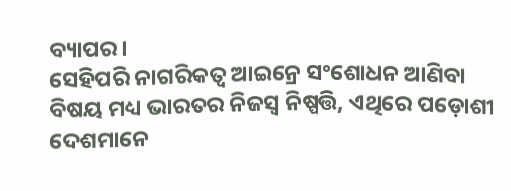ବ୍ୟାପର।
ସେହିପରି ନାଗରିକତ୍ଵ ଆଇନ୍ରେ ସଂଶୋଧନ ଆଣିବା ବିଷୟ ମଧ୍ୟ ଭାରତର ନିଜସ୍ଵ ନିଷ୍ପତ୍ତି, ଏଥିରେ ପଡ଼ୋଶୀ ଦେଶମାନେ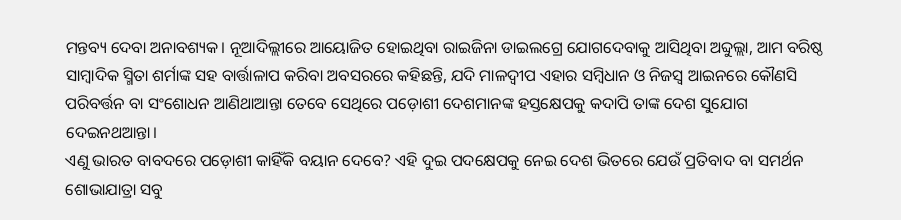ମନ୍ତବ୍ୟ ଦେବା ଅନାବଶ୍ୟକ। ନୂଆଦିଲ୍ଲୀରେ ଆୟୋଜିତ ହୋଇଥିବା ରାଇଜିନା ଡାଇଲଗ୍ରେ ଯୋଗଦେବାକୁ ଆସିଥିବା ଅବ୍ଦୁଲ୍ଲା, ଆମ ବରିଷ୍ଠ ସାମ୍ବାଦିକ ସ୍ମିତା ଶର୍ମାଙ୍କ ସହ ବାର୍ତ୍ତାଳାପ କରିବା ଅବସରରେ କହିଛନ୍ତି, ଯଦି ମାଳଦ୍ବୀପ ଏହାର ସମ୍ବିଧାନ ଓ ନିଜସ୍ଵ ଆଇନରେ କୌଣସି ପରିବର୍ତ୍ତନ ବା ସଂଶୋଧନ ଆଣିଥାଆନ୍ତା ତେବେ ସେଥିରେ ପଡ଼ୋଶୀ ଦେଶମାନଙ୍କ ହସ୍ତକ୍ଷେପକୁ କଦାପି ତାଙ୍କ ଦେଶ ସୁଯୋଗ ଦେଇନଥଆନ୍ତା।
ଏଣୁ ଭାରତ ବାବଦରେ ପଡ଼ୋଶୀ କାହିଁକି ବୟାନ ଦେବେ? ଏହି ଦୁଇ ପଦକ୍ଷେପକୁ ନେଇ ଦେଶ ଭିତରେ ଯେଉଁ ପ୍ରତିବାଦ ବା ସମର୍ଥନ ଶୋଭାଯାତ୍ରା ସବୁ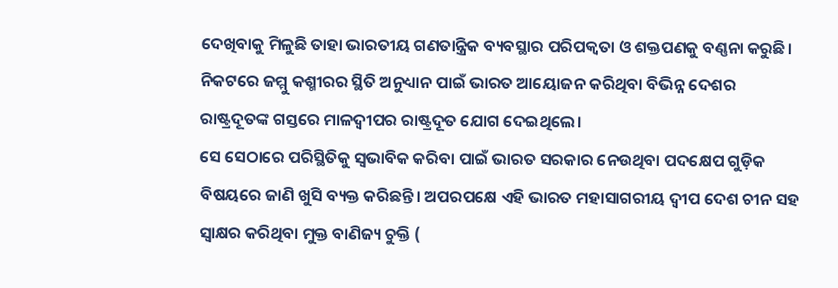ଦେଖିବାକୁ ମିଳୁଛି ତାହା ଭାରତୀୟ ଗଣତାନ୍ତ୍ରିକ ବ୍ୟବସ୍ଥାର ପରିପକ୍ଵତା ଓ ଶକ୍ତପଣକୁ ବଣ୍ଣନା କରୁଛି। ନିକଟରେ ଜମ୍ମୁ କଶ୍ମୀରର ସ୍ଥିତି ଅନୁଧ୍ୟାନ ପାଇଁ ଭାରତ ଆୟୋଜନ କରିଥିବା ବିଭିନ୍ନ ଦେଶର ରାଷ୍ଟ୍ରଦୂତଙ୍କ ଗସ୍ତରେ ମାଳଦ୍ବୀପର ରାଷ୍ଟ୍ରଦୂତ ଯୋଗ ଦେଇଥିଲେ।
ସେ ସେଠାରେ ପରିସ୍ଥିତିକୁ ସ୍ଵଭାବିକ କରିବା ପାଇଁ ଭାରତ ସରକାର ନେଉଥିବା ପଦକ୍ଷେପ ଗୁଡ଼ିକ ବିଷୟରେ ଜାଣି ଖୁସି ବ୍ୟକ୍ତ କରିଛନ୍ତି। ଅପରପକ୍ଷେ ଏହି ଭାରତ ମହାସାଗରୀୟ ଦ୍ଵୀପ ଦେଶ ଚୀନ ସହ ସ୍ଵାକ୍ଷର କରିଥିବା ମୁକ୍ତ ବାଣିଜ୍ୟ ଚୁକ୍ତି (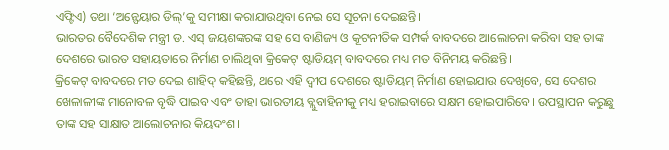ଏଫ୍ଟିଏ) ତଥା ‘ଅନ୍ଫେୟାର ଡିଲ୍’କୁ ସମୀକ୍ଷା କରାଯାଉଥିବା ନେଇ ସେ ସୂଚନା ଦେଇଛନ୍ତି।
ଭାରତର ବୈଦେଶିକ ମନ୍ତ୍ରୀ ଡ. ଏସ୍ ଜୟଶଙ୍କରଙ୍କ ସହ ସେ ବାଣିଜ୍ୟ ଓ କୂଟନୀତିକ ସମ୍ପର୍କ ବାବଦରେ ଆଲୋଚନା କରିବା ସହ ତାଙ୍କ ଦେଶରେ ଭାରତ ସହାୟତାରେ ନିର୍ମାଣ ଚାଲିଥିବା କ୍ରିକେଟ୍ ଷ୍ଟାଡିୟମ୍ ବାବଦରେ ମଧ୍ୟ ମତ ବିନିମୟ କରିଛନ୍ତି।
କ୍ରିକେଟ୍ ବାବଦରେ ମତ ଦେଇ ଶାହିଦ୍ କହିଛନ୍ତି, ଥରେ ଏହି ଦ୍ଵୀପ ଦେଶରେ ଷ୍ଟାଡିୟମ୍ ନିର୍ମାଣ ହୋଇଯାଉ ଦେଖିବେ, ସେ ଦେଶର ଖେଳାଳୀଙ୍କ ମାନୋବଳ ବୃଦ୍ଧି ପାଇବ ଏବଂ ତାହା ଭାରତୀୟ ବ୍ଲୁବାହିନୀକୁ ମଧ୍ୟ ହରାଇବାରେ ସକ୍ଷମ ହୋଇପାରିବେ। ଉପସ୍ଥାପନ କରୁଛୁ ତାଙ୍କ ସହ ସାକ୍ଷାତ ଆଲୋଚନାର କିୟଦଂଶ।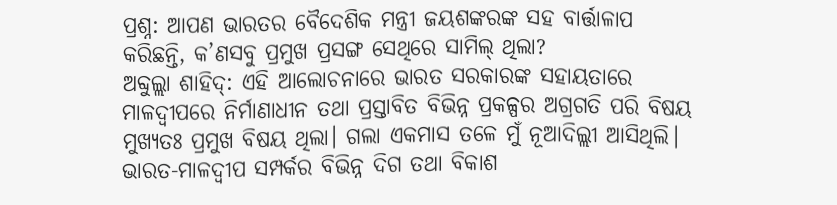ପ୍ରଶ୍ନ: ଆପଣ ଭାରତର ବୈଦେଶିକ ମନ୍ତ୍ରୀ ଜୟଶଙ୍କରଙ୍କ ସହ ବାର୍ତ୍ତାଳାପ କରିଛନ୍ତି, କ’ଣସବୁ ପ୍ରମୁଖ ପ୍ରସଙ୍ଗ ସେଥିରେ ସାମିଲ୍ ଥିଲା?
ଅବ୍ଦୁଲ୍ଲା ଶାହିଦ୍: ଏହି ଆଲୋଚନାରେ ଭାରତ ସରକାରଙ୍କ ସହାୟତାରେ ମାଳଦ୍ବୀପରେ ନିର୍ମାଣାଧୀନ ତଥା ପ୍ରସ୍ତାବିତ ବିଭିନ୍ନ ପ୍ରକଳ୍ପର ଅଗ୍ରଗତି ପରି ବିଷୟ ମୁଖ୍ୟତଃ ପ୍ରମୁଖ ବିଷୟ ଥିଲା। ଗଲା ଏକମାସ ତଳେ ମୁଁ ନୂଆଦିଲ୍ଲୀ ଆସିଥିଲି। ଭାରତ-ମାଳଦ୍ବୀପ ସମ୍ପର୍କର ବିଭିନ୍ନ ଦିଗ ତଥା ବିକାଶ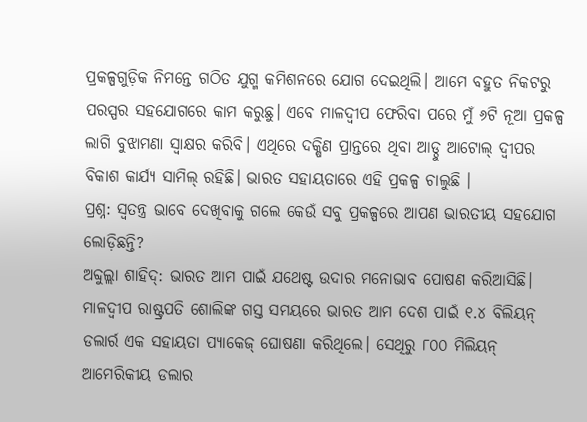ପ୍ରକଳ୍ପଗୁଡ଼ିକ ନିମନ୍ତେ ଗଠିତ ଯୁଗ୍ମ କମିଶନରେ ଯୋଗ ଦେଇଥିଲି। ଆମେ ବହୁତ ନିକଟରୁ ପରସ୍ପର ସହଯୋଗରେ କାମ କରୁଛୁ। ଏବେ ମାଳଦ୍ବୀପ ଫେରିବା ପରେ ମୁଁ ୬ଟି ନୂଆ ପ୍ରକଳ୍ପ ଲାଗି ବୁଝାମଣା ସ୍ଵାକ୍ଷର କରିବି। ଏଥିରେ ଦକ୍ଷିଣ ପ୍ରାନ୍ତରେ ଥିବା ଆଡ୍ଠୁ ଆଟୋଲ୍ ଦ୍ଵୀପର ବିକାଶ କାର୍ଯ୍ୟ ସାମିଲ୍ ରହିଛି। ଭାରତ ସହାୟତାରେ ଏହି ପ୍ରକଳ୍ପ ଚାଲୁଛି ।
ପ୍ରଶ୍ନ: ସ୍ଵତନ୍ତ୍ର ଭାବେ ଦେଖିବାକୁ ଗଲେ କେଉଁ ସବୁ ପ୍ରକଳ୍ପରେ ଆପଣ ଭାରତୀୟ ସହଯୋଗ ଲୋଡ଼ିଛନ୍ତି?
ଅବ୍ଦୁଲ୍ଲା ଶାହିଦ୍: ଭାରତ ଆମ ପାଇଁ ଯଥେଷ୍ଟ ଉଦାର ମନୋଭାବ ପୋଷଣ କରିଆସିଛି। ମାଳଦ୍ବୀପ ରାଷ୍ଟ୍ରପତି ଶୋଲିଙ୍କ ଗସ୍ତ ସମୟରେ ଭାରତ ଆମ ଦେଶ ପାଇଁ ୧.୪ ବିଲିୟନ୍ ଡଲାର୍ର ଏକ ସହାୟତା ପ୍ୟାକେଜ୍ ଘୋଷଣା କରିଥିଲେ। ସେଥିରୁ ୮୦୦ ମିଲିୟନ୍ ଆମେରିକୀୟ ଡଲାର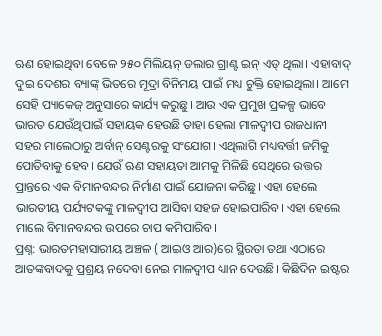ଋଣ ହୋଇଥିବା ବେଳେ ୨୫୦ ମିଲିୟନ୍ ଡଲାର ଗ୍ରାଣ୍ଟ ଇନ୍ ଏଡ୍ ଥିଲା। ଏହାବାଦ୍ ଦୁଇ ଦେଶର ବ୍ୟାଙ୍କ୍ ଭିତରେ ମୂଦ୍ରା ବିନିମୟ ପାଇଁ ମଧ୍ୟ ଚୁକ୍ତି ହୋଇଥିଲା। ଆମେ ସେହି ପ୍ୟାକେଜ୍ ଅନୁସାରେ କାର୍ଯ୍ୟ କରୁଛୁ। ଆଉ ଏକ ପ୍ରମୁଖ ପ୍ରକଳ୍ପ ଭାବେ ଭାରତ ଯେଉଁଥିପାଇଁ ସହାୟକ ହେଉଛି ତାହା ହେଲା ମାଳଦ୍ବୀପ ରାଜଧାନୀ ସହର ମାଲେଠାରୁ ଅର୍ବାନ୍ ସେଣ୍ଟରକୁ ସଂଯୋଗ। ଏଥିଲାଗି ମଧ୍ୟବର୍ତ୍ତୀ ଜମିକୁ ପୋତିବାକୁ ହେବ। ଯେଉଁ ଋଣ ସହାୟତା ଆମକୁ ମିଳିଛି ସେଥିରେ ଉତ୍ତର ପ୍ରାନ୍ତରେ ଏକ ବିମାନବନ୍ଦର ନିର୍ମାଣ ପାଇଁ ଯୋଜନା କରିଛୁ। ଏହା ହେଲେ ଭାରତୀୟ ପର୍ଯ୍ୟଟକଙ୍କୁ ମାଳଦ୍ବୀପ ଆସିବା ସହଜ ହୋଇପାରିବ। ଏହା ହେଲେ ମାଲେ ବିମାନବନ୍ଦର ଉପରେ ଚାପ କମିପାରିବ।
ପ୍ରଶ୍ନ: ଭାରତମହାସାରୀୟ ଅଞ୍ଚଳ ( ଆଇଓ ଆର)ରେ ସ୍ଥିରତା ତଥା ଏଠାରେ ଆତଙ୍କବାଦକୁ ପ୍ରଶ୍ରୟ ନଦେବା ନେଇ ମାଳଦ୍ବୀପ ଧ୍ୟାନ ଦେଉଛି। କିଛିଦିନ ଇଷ୍ଟର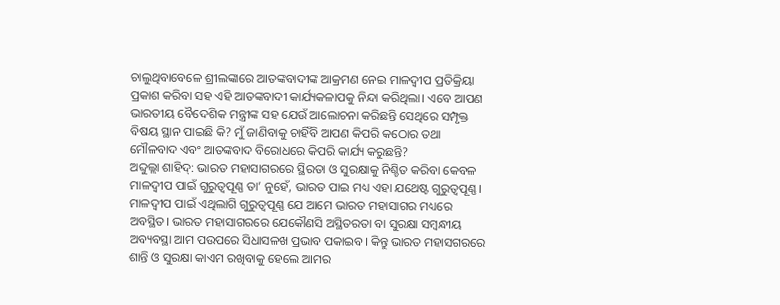ଚାଲୁଥିବାବେଳେ ଶ୍ରୀଲଙ୍କାରେ ଆତଙ୍କବାଦୀଙ୍କ ଆକ୍ରମଣ ନେଇ ମାଳଦ୍ବୀପ ପ୍ରତିକ୍ରିୟା ପ୍ରକାଶ କରିବା ସହ ଏହି ଆତଙ୍କବାଦୀ କାର୍ଯ୍ୟକଳାପକୁ ନିନ୍ଦା କରିଥିଲା। ଏବେ ଆପଣ ଭାରତୀୟ ବୈଦେଶିକ ମନ୍ତ୍ରୀଙ୍କ ସହ ଯେଉଁ ଆଲୋଚନା କରିଛନ୍ତି ସେଥିରେ ସମ୍ପୃକ୍ତ ବିଷୟ ସ୍ଥାନ ପାଇଛି କି? ମୁଁ ଜାଣିବାକୁ ଚାହିଁବି ଆପଣ କିପରି କଠୋର ତଥା ମୌଳବାଦ ଏବଂ ଆତଙ୍କବାଦ ବିରୋଧରେ କିପରି କାର୍ଯ୍ୟ କରୁଛନ୍ତି?
ଅବ୍ଦୁଲ୍ଲା ଶାହିଦ୍: ଭାରତ ମହାସାଗରରେ ସ୍ଥିରତା ଓ ସୁରକ୍ଷାକୁ ନିଶ୍ଚିତ କରିବା କେବଳ ମାଳଦ୍ବୀପ ପାଇଁ ଗୁରୁତ୍ଵପୂଣ୍ଣ ତା’ ନୁହେଁ, ଭାରତ ପାଇ ମଧ୍ୟ ଏହା ଯଥେଷ୍ଟ ଗୁରୁତ୍ଵପୂଣ୍ଣ। ମାଳଦ୍ବୀପ ପାଇଁ ଏଥିଲାଗି ଗୁରୁତ୍ଵପୂଣ୍ଣ ଯେ ଆମେ ଭାରତ ମହାସାଗର ମଧ୍ୟରେ ଅବସ୍ଥିତ। ଭାରତ ମହାସାଗରରେ ଯେକୌଣସି ଅସ୍ଥିତରତା ବା ସୁରକ୍ଷା ସମ୍ବନ୍ଧୀୟ ଅବ୍ୟବସ୍ଥା ଆମ ପଉପରେ ସିଧାସଳଖ ପ୍ରଭାବ ପକାଇବ। କିନ୍ତୁ ଭାରତ ମହାସଗରରେ ଶାନ୍ତି ଓ ସୁରକ୍ଷା କାଏମ ରଖିବାକୁ ହେଲେ ଆମର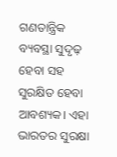ଗଣତାନ୍ତ୍ରିକ ବ୍ୟବସ୍ଥା ସୁଦୃଢ଼ ହେବା ସହ ସୁରକ୍ଷିତ ହେବା ଆବଶ୍ୟକ। ଏହା ଭାରତର ସୁରକ୍ଷା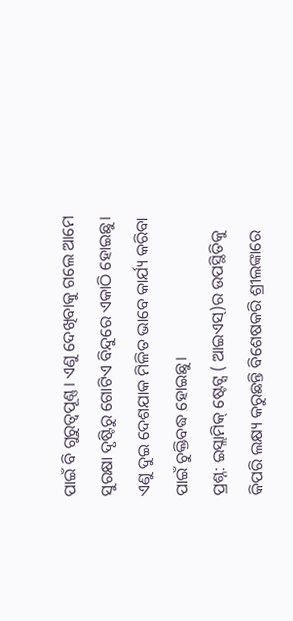ପାଇଁ ବି ଗୁରୁତ୍ଵପୂଣ୍ଣ। ଏଣୁ ଦେଖିବାକୁ ଗଲେ ଆମେ ସୁରକ୍ଷା ଦୃଷ୍ଟିରୁ ଗୋଟିଏ ବିନ୍ଦୁରେ ଏକାଠି ହୋଇଛୁ। ଏଣୁ ଦୁଇ ଦେଶଯାକ ମିଳିତ ଭାବେ କାର୍ଯ୍ୟ କରିବା ପାଇଁ ଚୁକ୍ତିବଦ୍ଧ ହୋଇଛୁ।
ପ୍ରଶ୍ନ: ଇସ୍ଲାମିକ୍ ଷ୍ଟେଟ୍ସ ( ଆଇଏସ୍)ର ଉପସ୍ଥିତିକୁ କିପରି ଲକ୍ଷ୍ୟ କରୁଛନ୍ତି ବିଶେଷକରି ଶ୍ରୀଲଙ୍କାରେ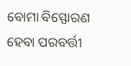ବୋମା ବିସ୍ଫୋରଣ ହେବା ପରବର୍ତ୍ତୀ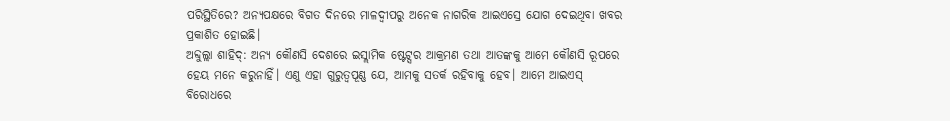ପରିସ୍ଥିତିରେ? ଅନ୍ୟପକ୍ଷରେ ବିଗତ ଦିନରେ ମାଳଦ୍ବୀପରୁ ଅନେକ ନାଗରିକ ଆଇଏସ୍ରେ ଯୋଗ ଦେଇଥିବା ଖବର ପ୍ରକାଶିତ ହୋଇଛି।
ଅବ୍ଦୁଲ୍ଲା ଶାହିଦ୍: ଅନ୍ୟ କୌଣସି ଦେଶରେ ଇସ୍ଲାମିକ ଷ୍ଟେଟ୍ସର ଆକ୍ରମଣ ତଥା ଆତଙ୍କକୁ ଆମେ କୌଣସି ରୂପରେ ହେୟ ମନେ କରୁନାହିଁ। ଏଣୁ ଏହା ଗୁରୁତ୍ଵପୂଣ୍ଣ ଯେ, ଆମକୁ ସତର୍କ ରହିବାକୁ ହେବ। ଆମେ ଆଇଏସ୍ ବିରୋଧରେ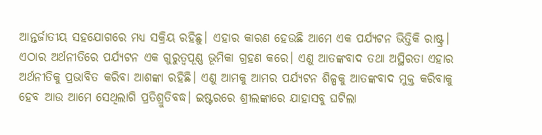ଆନ୍ତର୍ଜାତୀୟ ସହଯୋଗରେ ମଧ୍ୟ ସକ୍ରିୟ ରହିଛୁ। ଏହାର କାରଣ ହେଉଛି ଆମେ ଏକ ପର୍ଯ୍ୟଟନ ଭିତ୍ତିକି ରାଷ୍ଟ୍ର। ଏଠାର ଅର୍ଥନୀତିରେ ପର୍ଯ୍ୟଟନ ଏକ ଗୁରୁତ୍ଵପୂଣ୍ଣ ଭୂମିକା ଗ୍ରହଣ କରେ। ଏଣୁ ଆତଙ୍କବାଦ ତଥା ଅସ୍ଥିରତା ଏହାର ଅର୍ଥନୀତିକୁ ପ୍ରଭାବିତ କରିବା ଆଶଙ୍କା ରହିଛି। ଏଣୁ ଆମକୁ ଆମର ପର୍ଯ୍ୟଟନ ଶିଳ୍ପକୁ ଆତଙ୍କବାଦ ମୁକ୍ତ କରିବାକୁ ହେବ ଆଉ ଆମେ ସେଥିଲାଗି ପ୍ରତିଶ୍ରୁତିବଦ୍ଧ। ଇଷ୍ଟରରେ ଶ୍ରୀଲଙ୍କାରେ ଯାହାସବୁ ଘଟିଲା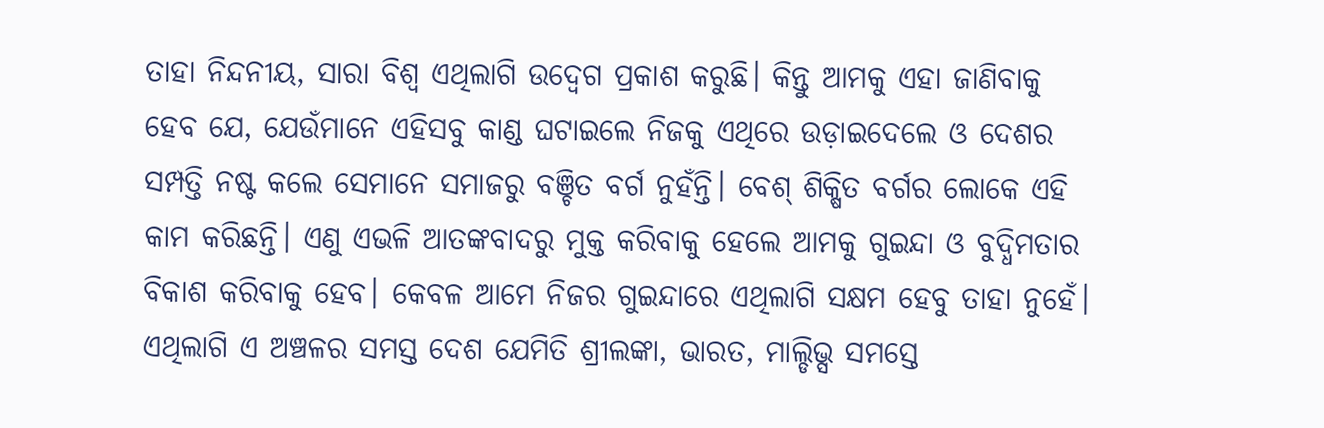ତାହା ନିନ୍ଦନୀୟ, ସାରା ବିଶ୍ଵ ଏଥିଲାଗି ଉଦ୍ବେଗ ପ୍ରକାଶ କରୁଛି। କିନ୍ତୁ ଆମକୁ ଏହା ଜାଣିବାକୁ ହେବ ଯେ, ଯେଉଁମାନେ ଏହିସବୁ କାଣ୍ଡ ଘଟାଇଲେ ନିଜକୁ ଏଥିରେ ଉଡ଼ାଇଦେଲେ ଓ ଦେଶର ସମ୍ପତ୍ତି ନଷ୍ଟ କଲେ ସେମାନେ ସମାଜରୁ ବଞ୍ଚିତ ବର୍ଗ ନୁହଁନ୍ତି। ବେଶ୍ ଶିକ୍ଷିତ ବର୍ଗର ଲୋକେ ଏହି କାମ କରିଛନ୍ତି। ଏଣୁ ଏଭଳି ଆତଙ୍କବାଦରୁ ମୁକ୍ତ କରିବାକୁ ହେଲେ ଆମକୁ ଗୁଇନ୍ଦା ଓ ବୁଦ୍ଧିମତାର ବିକାଶ କରିବାକୁ ହେବ। କେବଳ ଆମେ ନିଜର ଗୁଇନ୍ଦାରେ ଏଥିଲାଗି ସକ୍ଷମ ହେବୁ ତାହା ନୁହେଁ। ଏଥିଲାଗି ଏ ଅଞ୍ଚଳର ସମସ୍ତ ଦେଶ ଯେମିତି ଶ୍ରୀଲଙ୍କା, ଭାରତ, ମାଲ୍ଡିଭ୍ସ ସମସ୍ତେ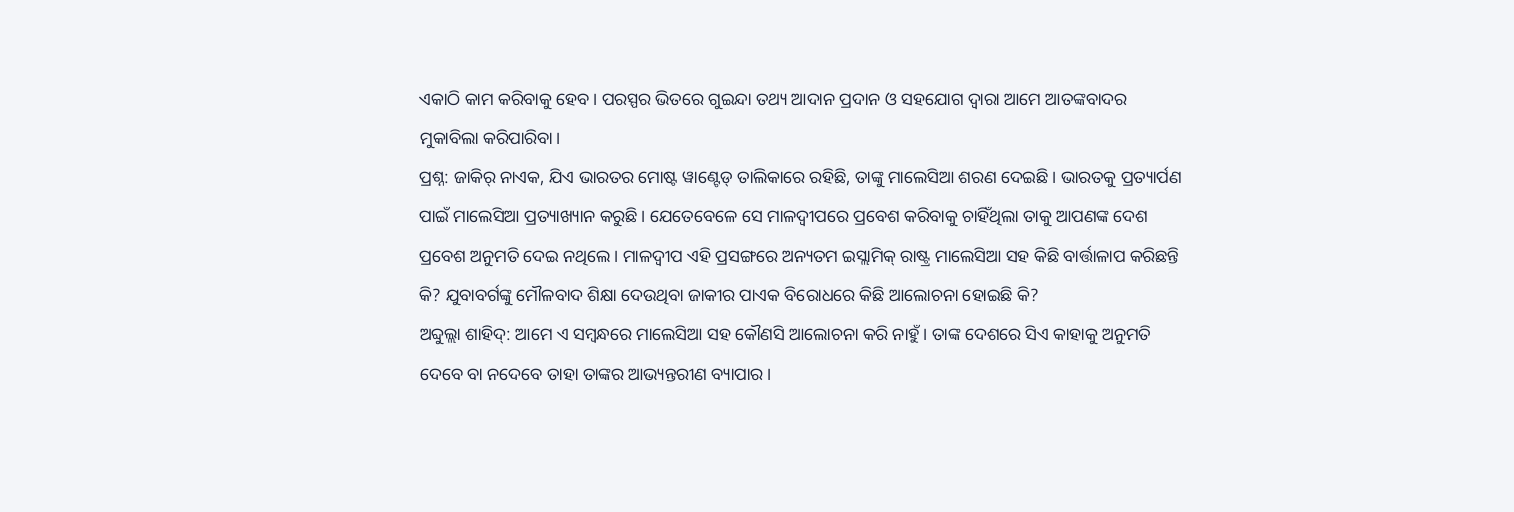ଏକାଠି କାମ କରିବାକୁ ହେବ। ପରସ୍ପର ଭିତରେ ଗୁଇନ୍ଦା ତଥ୍ୟ ଆଦାନ ପ୍ରଦାନ ଓ ସହଯୋଗ ଦ୍ଵାରା ଆମେ ଆତଙ୍କବାଦର ମୁକାବିଲା କରିପାରିବା।
ପ୍ରଶ୍ନ: ଜାକିର୍ ନାଏକ, ଯିଏ ଭାରତର ମୋଷ୍ଟ ୱାଣ୍ଟେଡ୍ ତାଲିକାରେ ରହିଛି, ତାଙ୍କୁ ମାଲେସିଆ ଶରଣ ଦେଇଛି। ଭାରତକୁ ପ୍ରତ୍ୟାର୍ପଣ ପାଇଁ ମାଲେସିଆ ପ୍ରତ୍ୟାଖ୍ୟାନ କରୁଛି। ଯେତେବେଳେ ସେ ମାଳଦ୍ବୀପରେ ପ୍ରବେଶ କରିବାକୁ ଚାହିଁଥିଲା ତାକୁ ଆପଣଙ୍କ ଦେଶ ପ୍ରବେଶ ଅନୁମତି ଦେଇ ନଥିଲେ। ମାଳଦ୍ବୀପ ଏହି ପ୍ରସଙ୍ଗରେ ଅନ୍ୟତମ ଇସ୍ଲାମିକ୍ ରାଷ୍ଟ୍ର ମାଲେସିଆ ସହ କିଛି ବାର୍ତ୍ତାଳାପ କରିଛନ୍ତି କି? ଯୁବାବର୍ଗଙ୍କୁ ମୌଳବାଦ ଶିକ୍ଷା ଦେଉଥିବା ଜାକୀର ପାଏକ ବିରୋଧରେ କିଛି ଆଲୋଚନା ହୋଇଛି କି?
ଅବ୍ଦୁଲ୍ଲା ଶାହିଦ୍: ଆମେ ଏ ସମ୍ବନ୍ଧରେ ମାଲେସିଆ ସହ କୌଣସି ଆଲୋଚନା କରି ନାହୁଁ। ତାଙ୍କ ଦେଶରେ ସିଏ କାହାକୁ ଅନୁମତି ଦେବେ ବା ନଦେବେ ତାହା ତାଙ୍କର ଆଭ୍ୟନ୍ତରୀଣ ବ୍ୟାପାର।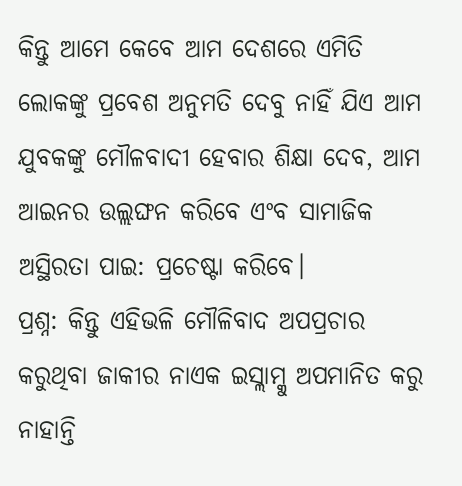କିନ୍ତୁ ଆମେ କେବେ ଆମ ଦେଶରେ ଏମିତି ଲୋକଙ୍କୁ ପ୍ରବେଶ ଅନୁମତି ଦେବୁ ନାହିଁ ଯିଏ ଆମ ଯୁବକଙ୍କୁ ମୌଳବାଦୀ ହେବାର ଶିକ୍ଷା ଦେବ, ଆମ ଆଇନର ଉଲ୍ଲଙ୍ଘନ କରିବେ ଏଂବ ସାମାଜିକ ଅସ୍ଥିରତା ପାଇ: ପ୍ରଚେଷ୍ଟା କରିବେ।
ପ୍ରଶ୍ନ: କିନ୍ତୁ ଏହିଭଳି ମୌଳିବାଦ ଅପପ୍ରଚାର କରୁଥିବା ଜାକୀର ନାଏକ ଇସ୍ଲାମ୍କୁ ଅପମାନିତ କରୁ ନାହାନ୍ତି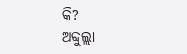କି?
ଅବ୍ଦୁଲ୍ଲା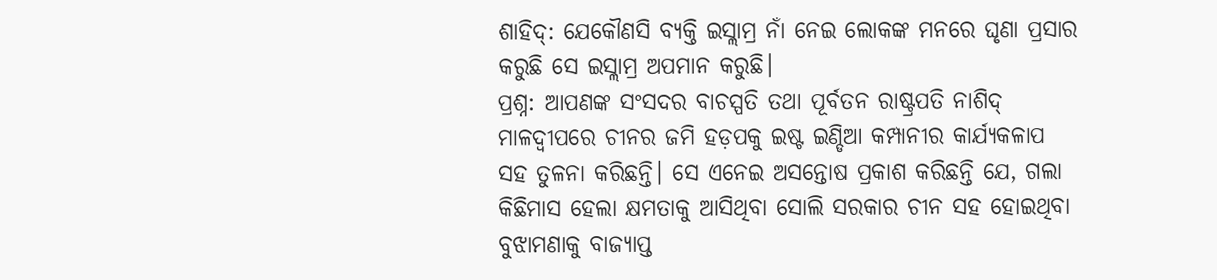ଶାହିଦ୍: ଯେକୌଣସି ବ୍ୟକ୍ତି ଇସ୍ଲାମ୍ର ନାଁ ନେଇ ଲୋକଙ୍କ ମନରେ ଘୃଣା ପ୍ରସାର କରୁଛି ସେ ଇସ୍ଲାମ୍ର ଅପମାନ କରୁଛି।
ପ୍ରଶ୍ନ: ଆପଣଙ୍କ ସଂସଦର ବାଚସ୍ପତି ତଥା ପୂର୍ବତନ ରାଷ୍ଟ୍ରପତି ନାଶିଦ୍ ମାଳଦ୍ବୀପରେ ଚୀନର ଜମି ହଡ଼ପକୁ ଇଷ୍ଟ ଇଣ୍ଡିଆ କମ୍ପାନୀର କାର୍ଯ୍ୟକଳାପ ସହ ତୁଳନା କରିଛନ୍ତି। ସେ ଏନେଇ ଅସନ୍ତୋଷ ପ୍ରକାଶ କରିଛନ୍ତି ଯେ, ଗଲା କିଛିମାସ ହେଲା କ୍ଷମତାକୁ ଆସିଥିବା ସୋଲି ସରକାର ଚୀନ ସହ ହୋଇଥିବା ବୁଝାମଣାକୁ ବାଜ୍ୟାପ୍ତ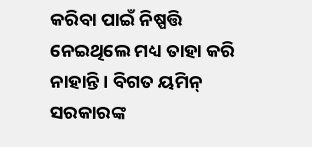କରିବା ପାଇଁ ନିଷ୍ପତ୍ତି ନେଇଥିଲେ ମଧ୍ୟ ତାହା କରି ନାହାନ୍ତି। ବିଗତ ୟମିନ୍ ସରକାରଙ୍କ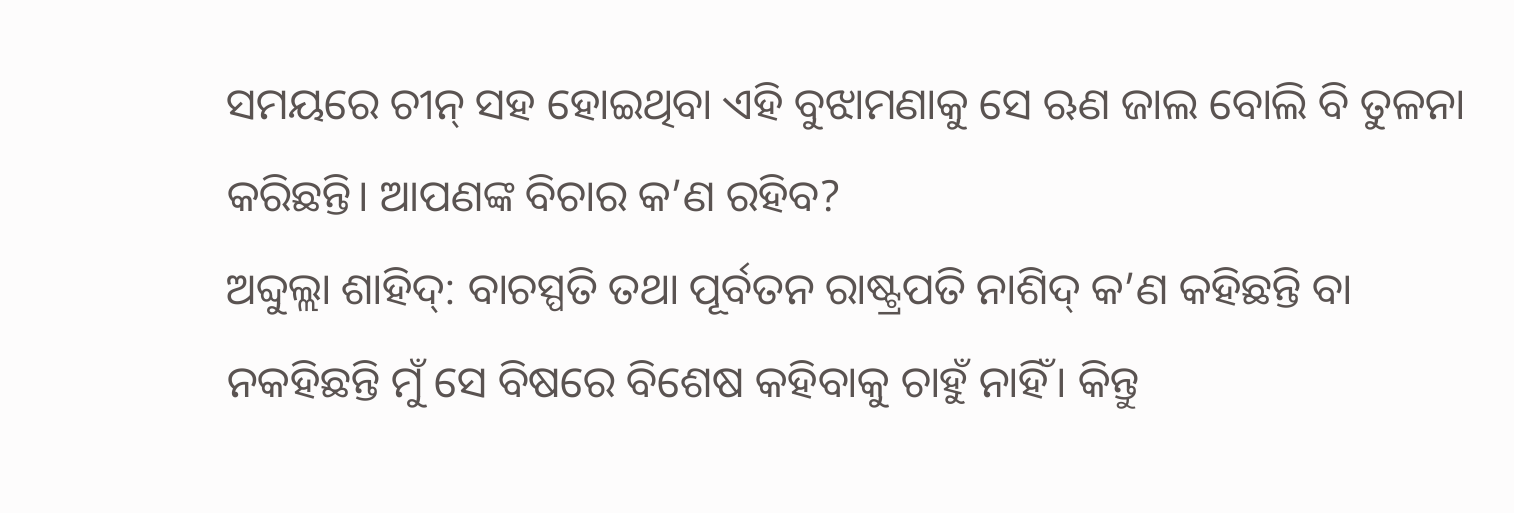ସମୟରେ ଚୀନ୍ ସହ ହୋଇଥିବା ଏହି ବୁଝାମଣାକୁ ସେ ଋଣ ଜାଲ ବୋଲି ବି ତୁଳନା କରିଛନ୍ତି। ଆପଣଙ୍କ ବିଚାର କ’ଣ ରହିବ?
ଅବ୍ଦୁଲ୍ଲା ଶାହିଦ୍: ବାଚସ୍ପତି ତଥା ପୂର୍ବତନ ରାଷ୍ଟ୍ରପତି ନାଶିଦ୍ କ’ଣ କହିଛନ୍ତି ବା ନକହିଛନ୍ତି ମୁଁ ସେ ବିଷରେ ବିଶେଷ କହିବାକୁ ଚାହୁଁ ନାହିଁ। କିନ୍ତୁ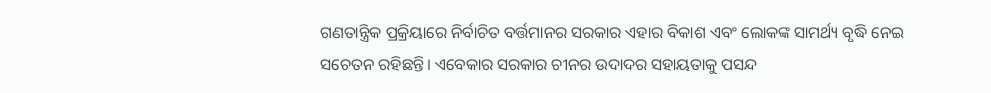ଗଣତାନ୍ତ୍ରିକ ପ୍ରକ୍ରିୟାରେ ନିର୍ବାଚିତ ବର୍ତ୍ତମାନର ସରକାର ଏହାର ବିକାଶ ଏବଂ ଲୋକଙ୍କ ସାମର୍ଥ୍ୟ ବୃଦ୍ଧି ନେଇ ସଚେତନ ରହିଛନ୍ତି। ଏବେକାର ସରକାର ଚୀନର ଉଦାଦର ସହାୟତାକୁ ପସନ୍ଦ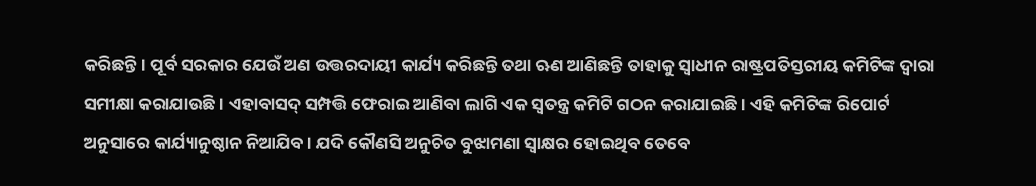କରିଛନ୍ତି। ପୂର୍ବ ସରକାର ଯେଉଁ ଅଣ ଉତ୍ତରଦାୟୀ କାର୍ଯ୍ୟ କରିଛନ୍ତି ତଥା ଋଣ ଆଣିଛନ୍ତି ତାହାକୁ ସ୍ଵାଧୀନ ରାଷ୍ଟ୍ରପତିସ୍ତରୀୟ କମିଟିଙ୍କ ଦ୍ଵାରା ସମୀକ୍ଷା କରାଯାଉଛି। ଏହାବାସଦ୍ ସମ୍ପତ୍ତି ଫେରାଇ ଆଣିବା ଲାଗି ଏକ ସ୍ଵତନ୍ତ୍ର କମିଟି ଗଠନ କରାଯାଇଛି। ଏହି କମିଟିଙ୍କ ରିପୋର୍ଟ ଅନୁସାରେ କାର୍ଯ୍ୟାନୁଷ୍ଠାନ ନିଆଯିବ। ଯଦି କୌଣସି ଅନୁଚିତ ବୁଝାମଣା ସ୍ଵାକ୍ଷର ହୋଇଥିବ ତେବେ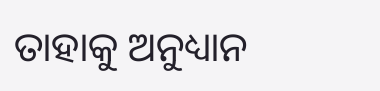ତାହାକୁ ଅନୁଧ୍ୟାନ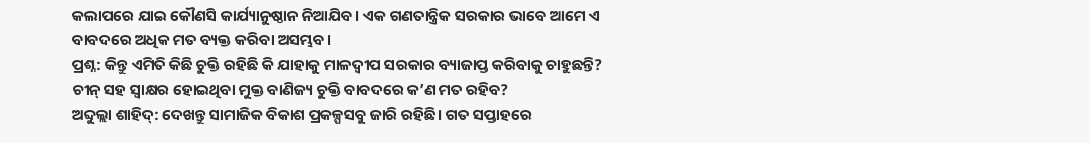କଲାପରେ ଯାଇ କୌଣସି କାର୍ଯ୍ୟାନୁଷ୍ଠାନ ନିଆଯିବ। ଏକ ଗଣତାନ୍ତ୍ରିକ ସରକାର ଭାବେ ଆମେ ଏ ବାବଦରେ ଅଧିକ ମତ ବ୍ୟକ୍ତ କରିବା ଅସମ୍ଭବ।
ପ୍ରଶ୍ନ: କିନ୍ତୁ ଏମିତି କିଛି ଚୁକ୍ତି ରହିଛି କି ଯାହାକୁ ମାଳଦ୍ବୀପ ସରକାର ବ୍ୟାଜାପ୍ତ କରିବାକୁ ଚାହୁଛନ୍ତି? ଚୀନ୍ ସହ ସ୍ଵାକ୍ଷର ହୋଇଥିବା ମୁକ୍ତ ବାଣିଜ୍ୟ ଚୁକ୍ତି ବାବଦରେ କ’ଣ ମତ ରହିବ?
ଅବ୍ଦୁଲ୍ଲା ଶାହିଦ୍: ଦେଖନ୍ତୁ ସାମାଜିକ ବିକାଶ ପ୍ରକଳ୍ପସବୁ ଜାରି ରହିଛି। ଗତ ସପ୍ତାହରେ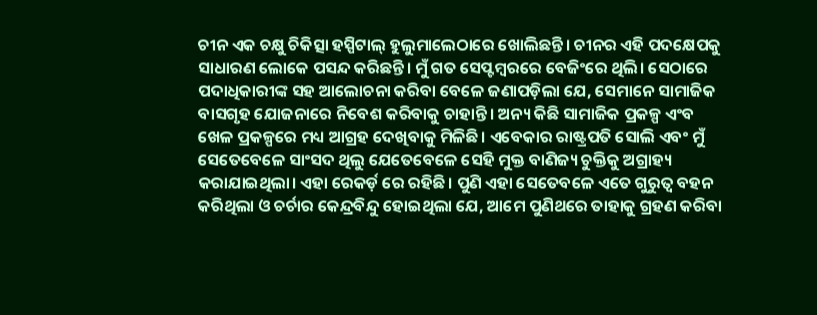ଚୀନ ଏକ ଚକ୍ଷୁ ଚିକିତ୍ସା ହସ୍ପିଟାଲ୍ ହୁଲୁମାଲେଠାରେ ଖୋଲିଛନ୍ତି। ଚୀନର ଏହି ପଦକ୍ଷେପକୁ ସାଧାରଣ ଲୋକେ ପସନ୍ଦ କରିଛନ୍ତି। ମୁଁ ଗତ ସେପ୍ଟମ୍ବରରେ ବେଜିଂରେ ଥିଲି। ସେଠାରେ ପଦାଧିକାରୀଙ୍କ ସହ ଆଲୋଚନା କରିବା ବେଳେ ଜଣାପଡ଼ିଲା ଯେ, ସେମାନେ ସାମାଜିକ ବାସଗୃହ ଯୋଜନାରେ ନିବେଶ କରିବାକୁ ଚାହାନ୍ତି। ଅନ୍ୟ କିଛି ସାମାଜିକ ପ୍ରକଳ୍ପ ଏଂବ ଖେଳ ପ୍ରକଳ୍ପରେ ମଧ୍ୟ ଆଗ୍ରହ ଦେଖିବାକୁ ମିଳିଛି। ଏବେକାର ରାଷ୍ଟ୍ରପତି ସୋଲି ଏବଂ ମୁଁ ସେତେବେଳେ ସାଂସଦ ଥିଲୁ ଯେତେବେଳେ ସେହି ମୁକ୍ତ ବାଣିଜ୍ୟ ଚୁକ୍ତିକୁ ଅଗ୍ରାହ୍ୟ କରାଯାଇଥିଲା। ଏହା ରେକର୍ଡ଼ ରେ ରହିଛି। ପୁଣି ଏହା ସେତେବଳେ ଏତେ ଗୁରୁତ୍ଵ ବହନ କରିଥିଲା ଓ ଚର୍ଚାର କେନ୍ଦ୍ରବିନ୍ଦୁ ହୋଇଥିଲା ଯେ, ଆମେ ପୁଣିଥରେ ତାହାକୁ ଗ୍ରହଣ କରିବା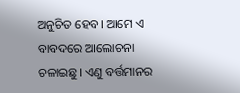ଅନୁଚିତ ହେବ। ଆମେ ଏ ବାବଦରେ ଆଲୋଚନା ଚଳାଇଛୁ। ଏଣୁ ବର୍ତ୍ତମାନର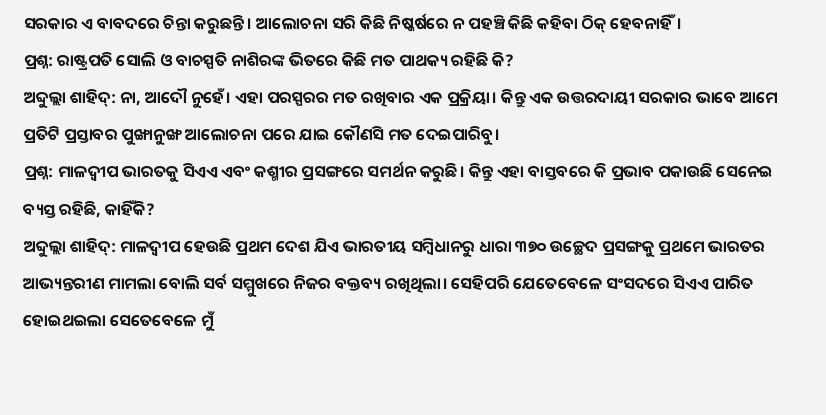ସରକାର ଏ ବାବଦରେ ଚିନ୍ତା କରୁଛନ୍ତି। ଆଲୋଚନା ସରି କିଛି ନିଷ୍କର୍ଷରେ ନ ପହଞ୍ଚି କିଛି କହିବା ଠିକ୍ ହେବନାହିଁ।
ପ୍ରଶ୍ନ: ରାଷ୍ଟ୍ରପତି ସୋଲି ଓ ବାଚସ୍ପତି ନାଶିରଙ୍କ ଭିତରେ କିଛି ମତ ପାଥକ୍ୟ ରହିଛି କି?
ଅବ୍ଦୁଲ୍ଲା ଶାହିଦ୍: ନା, ଆଦୌ ନୁହେଁ। ଏହା ପରସ୍ପରର ମତ ରଖିବାର ଏକ ପ୍ରକ୍ରିୟା। କିନ୍ତୁ ଏକ ଉତ୍ତରଦାୟୀ ସରକାର ଭାବେ ଆମେ ପ୍ରତିଟି ପ୍ରସ୍ତାବର ପୁଙ୍ଖାନୁଙ୍ଖ ଆଲୋଚନା ପରେ ଯାଇ କୌଣସି ମତ ଦେଇପାରିବୁ।
ପ୍ରଶ୍ନ: ମାଳଦ୍ବୀପ ଭାରତକୁ ସିଏଏ ଏବଂ କଶ୍ମୀର ପ୍ରସଙ୍ଗରେ ସମର୍ଥନ କରୁଛି। କିନ୍ତୁ ଏହା ବାସ୍ତବରେ କି ପ୍ରଭାବ ପକାଉଛି ସେନେଇ ବ୍ୟସ୍ତ ରହିଛି, କାହିଁକି?
ଅବ୍ଦୁଲ୍ଲା ଶାହିଦ୍: ମାଳଦ୍ବୀପ ହେଉଛି ପ୍ରଥମ ଦେଶ ଯିଏ ଭାରତୀୟ ସମ୍ବିଧାନରୁ ଧାରା ୩୭୦ ଉଚ୍ଛେଦ ପ୍ରସଙ୍ଗକୁ ପ୍ରଥମେ ଭାରତର ଆଭ୍ୟନ୍ତରୀଣ ମାମଲା ବୋଲି ସର୍ବ ସମ୍ମୁଖରେ ନିଜର ବକ୍ତବ୍ୟ ରଖିଥିଲା। ସେହିପରି ଯେତେବେଳେ ସଂସଦରେ ସିଏଏ ପାରିତ ହୋଇଥଇଲା ସେତେବେଳେ ମୁଁ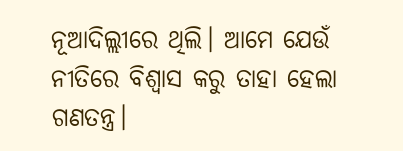ନୂଆଦିଲ୍ଲୀରେ ଥିଲି। ଆମେ ଯେଉଁ ନୀତିରେ ବିଶ୍ଵାସ କରୁ ତାହା ହେଲା ଗଣତନ୍ତ୍ର।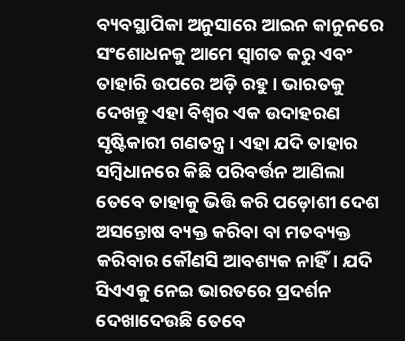ବ୍ୟବସ୍ଥାପିକା ଅନୁସାରେ ଆଇନ କାନୁନରେ ସଂଶୋଧନକୁ ଆମେ ସ୍ଵାଗତ କରୁ ଏବଂ ତାହାରି ଉପରେ ଅଡ଼ି ରହୁ। ଭାରତକୁ ଦେଖନ୍ତୁ ଏହା ବିଶ୍ଵର ଏକ ଉଦାହରଣ ସୃଷ୍ଟିକାରୀ ଗଣତନ୍ତ୍ର। ଏହା ଯଦି ତାହାର ସମ୍ବିଧାନରେ କିଛି ପରିବର୍ତ୍ତନ ଆଣିଲା ତେବେ ତାହାକୁ ଭିତ୍ତି କରି ପଡ଼ୋଶୀ ଦେଶ ଅସନ୍ତୋଷ ବ୍ୟକ୍ତ କରିବା ବା ମତବ୍ୟକ୍ତ କରିବାର କୌଣସି ଆବଶ୍ୟକ ନାହିଁ। ଯଦି ସିଏଏକୁ ନେଇ ଭାରତରେ ପ୍ରଦର୍ଶନ ଦେଖାଦେଉଛି ତେବେ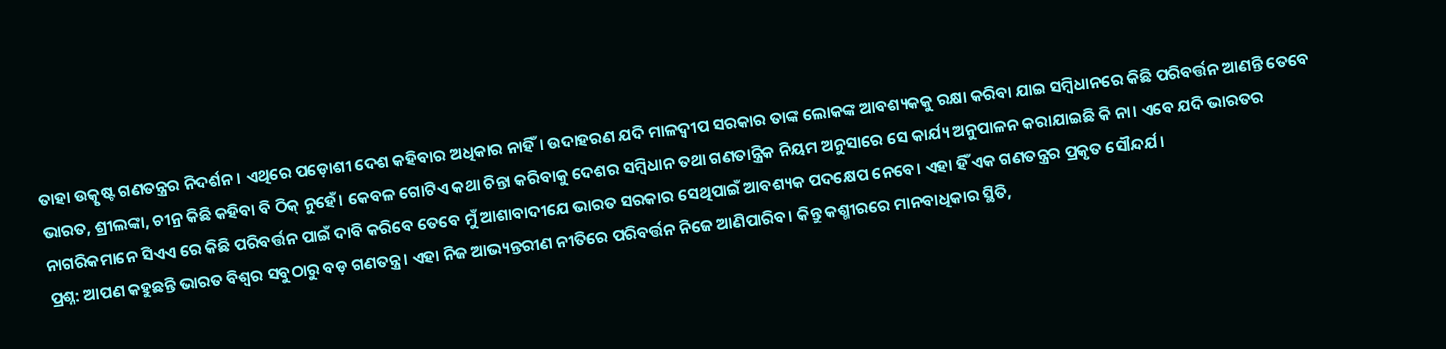ତାହା ଉତ୍କୃଷ୍ଟ ଗଣତନ୍ତ୍ରର ନିଦର୍ଶନ। ଏଥିରେ ପଡ଼ୋଶୀ ଦେଶ କହିବାର ଅଧିକାର ନାହିଁ। ଉଦାହରଣ ଯଦି ମାଳଦ୍ବୀପ ସରକାର ତାଙ୍କ ଲୋକଙ୍କ ଆବଶ୍ୟକକୁ ରକ୍ଷା କରିବା ଯାଇ ସମ୍ବିଧାନରେ କିଛି ପରିବର୍ତ୍ତନ ଆଣନ୍ତି ତେବେ ଭାରତ, ଶ୍ରୀଲଙ୍କା, ଚୀନ୍ର କିଛି କହିବା ବି ଠିକ୍ ନୁହେଁ। କେବଳ ଗୋଟିଏ କଥା ଚିନ୍ତା କରିବାକୁ ଦେଶର ସମ୍ବିଧାନ ତଥା ଗଣତାନ୍ତ୍ରିକ ନିୟମ ଅନୁସାରେ ସେ କାର୍ଯ୍ୟ ଅନୁପାଳନ କରାଯାଇଛି କି ନା। ଏବେ ଯଦି ଭାରତର ନାଗରିକମାନେ ସିଏଏ ରେ କିଛି ପରିବର୍ତ୍ତନ ପାଇଁ ଦାବି କରିବେ ତେବେ ମୁଁ ଆଶାବାଦୀଯେ ଭାରତ ସରକାର ସେଥିପାଇଁ ଆବଶ୍ୟକ ପଦକ୍ଷେପ ନେବେ। ଏହା ହିଁ ଏକ ଗଣତନ୍ତ୍ରର ପ୍ରକୃତ ସୌନ୍ଦର୍ଯ।
ପ୍ରଶ୍ନ: ଆପଣ କହୁଛନ୍ତି ଭାରତ ବିଶ୍ଵର ସବୁଠାରୁ ବଡ଼ ଗଣତନ୍ତ୍ର। ଏହା ନିଜ ଆଭ୍ୟନ୍ତରୀଣ ନୀତିରେ ପରିବର୍ତ୍ତନ ନିଜେ ଆଣିପାରିବ। କିନ୍ତୁ କଶ୍ମୀରରେ ମାନବାଧିକାର ସ୍ଥିତି,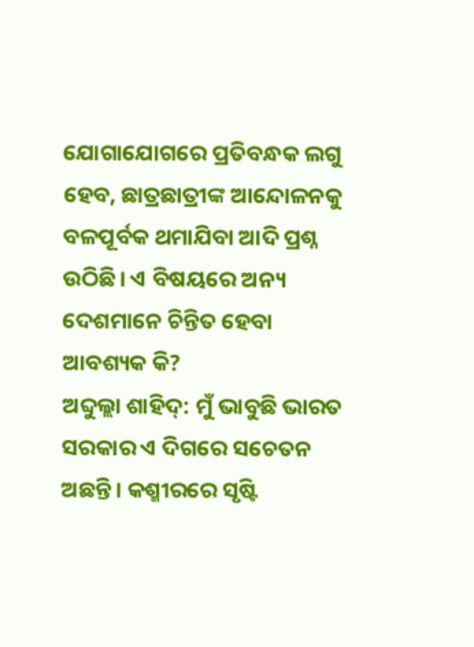ଯୋଗାଯୋଗରେ ପ୍ରତିବନ୍ଧକ ଲଗୁ ହେବ, ଛାତ୍ରଛାତ୍ରୀଙ୍କ ଆନ୍ଦୋଳନକୁ ବଳପୂର୍ବକ ଥମାଯିବା ଆଦି ପ୍ରଶ୍ନ ଉଠିଛି। ଏ ବିଷୟରେ ଅନ୍ୟ ଦେଶମାନେ ଚିନ୍ତିତ ହେବା ଆବଶ୍ୟକ କି?
ଅବ୍ଦୁଲ୍ଲା ଶାହିଦ୍: ମୁଁ ଭାବୁଛି ଭାରତ ସରକାର ଏ ଦିଗରେ ସଚେତନ ଅଛନ୍ତି। କଶ୍ମୀରରେ ସୃଷ୍ଟି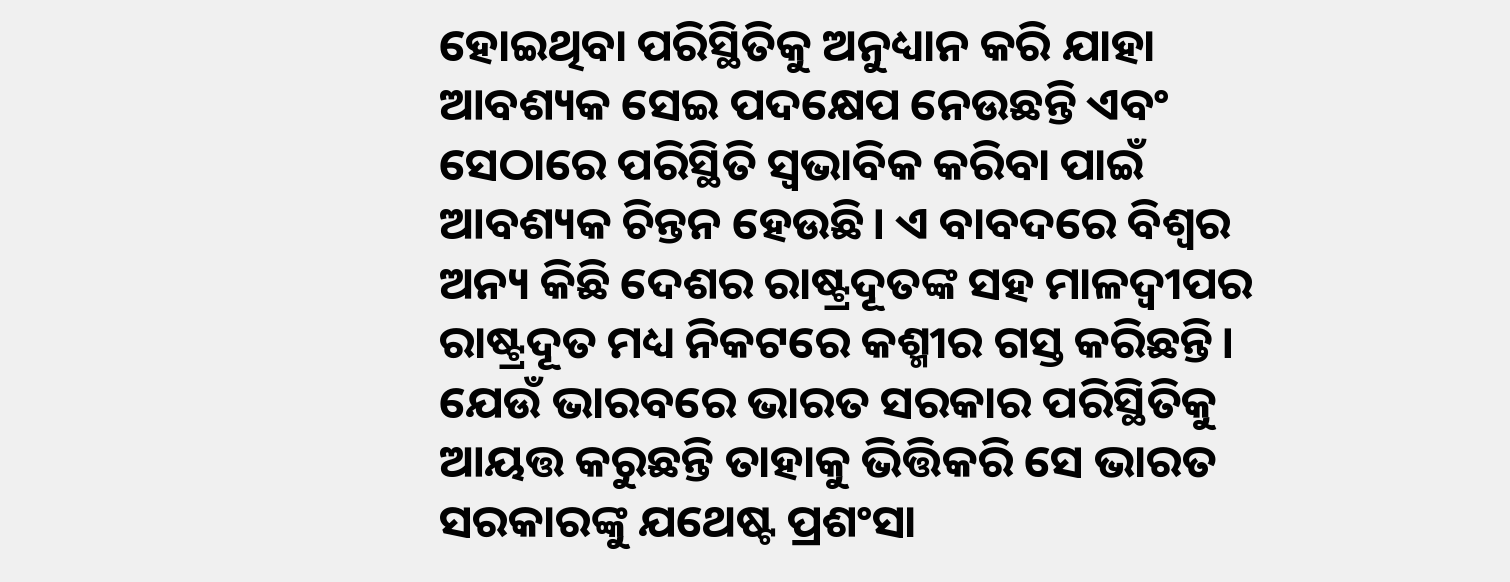ହୋଇଥିବା ପରିସ୍ଥିତିକୁ ଅନୁଧ୍ୟାନ କରି ଯାହା ଆବଶ୍ୟକ ସେଇ ପଦକ୍ଷେପ ନେଉଛନ୍ତି ଏବଂ ସେଠାରେ ପରିସ୍ଥିତି ସ୍ଵଭାବିକ କରିବା ପାଇଁ ଆବଶ୍ୟକ ଚିନ୍ତନ ହେଉଛି। ଏ ବାବଦରେ ବିଶ୍ଵର ଅନ୍ୟ କିଛି ଦେଶର ରାଷ୍ଟ୍ରଦୂତଙ୍କ ସହ ମାଳଦ୍ବୀପର ରାଷ୍ଟ୍ରଦୂତ ମଧ୍ୟ ନିକଟରେ କଶ୍ମୀର ଗସ୍ତ କରିଛନ୍ତି। ଯେଉଁ ଭାରବରେ ଭାରତ ସରକାର ପରିସ୍ଥିତିକୁ ଆୟତ୍ତ କରୁଛନ୍ତି ତାହାକୁ ଭିତ୍ତିକରି ସେ ଭାରତ ସରକାରଙ୍କୁ ଯଥେଷ୍ଟ ପ୍ରଶଂସା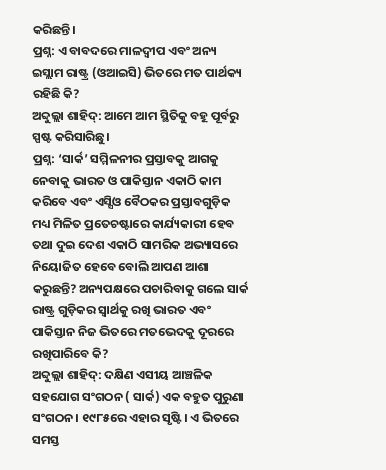କରିଛନ୍ତି।
ପ୍ରଶ୍ନ: ଏ ବାବଦରେ ମାଳଦ୍ବୀପ ଏବଂ ଅନ୍ୟ ଇସ୍ଲାମ ରାଷ୍ଟ୍ର (ଓଆଇସି) ଭିତରେ ମତ ପାର୍ଥକ୍ୟ ରହିଛି କି?
ଅବ୍ଦୁଲ୍ଲା ଶାହିଦ୍: ଆମେ ଆମ ସ୍ଥିତିକୁ ବହୂ ପୂର୍ବରୁ ସ୍ପଷ୍ଟ କରିସାରିଛୁ।
ପ୍ରଶ୍ନ: ‘ସାର୍କ’ ସମ୍ମିଳନୀର ପ୍ରସ୍ତାବକୁ ଆଗକୁ ନେବାକୁ ଭାରତ ଓ ପାକିସ୍ତାନ ଏକାଠି କାମ କରିବେ ଏବଂ ଏସ୍ସିଓ ବୈଠକର ପ୍ରସ୍ତାବଗୁଡ଼ିକ ମଧ୍ୟ ମିଳିତ ପ୍ରତେଚଷ୍ଟାରେ କାର୍ଯ୍ୟକାରୀ ହେବ ତଥା ଦୁଇ ଦେଶ ଏକାଠି ସାମରିକ ଅଭ୍ୟାସରେ ନିୟୋଜିତ ହେବେ ବୋଲି ଆପଣ ଆଶା କରୁଛନ୍ତି? ଅନ୍ୟପକ୍ଷରେ ପଚାରିବାକୁ ଗଲେ ସାର୍କ ରାଷ୍ଟ୍ର ଗୁଡ଼ିକର ସ୍ଵାର୍ଥକୁ ରଖି ଭାରତ ଏବଂ ପାକିସ୍ତାନ ନିଜ ଭିତରେ ମତଭେଦକୁ ଦୂରରେ ରଖିପାରିବେ କି?
ଅବ୍ଦୁଲ୍ଲା ଶାହିଦ୍: ଦକ୍ଷିଣ ଏସୀୟ ଆଞ୍ଚଳିକ ସହଯୋଗ ସଂଗଠନ ( ସାର୍କ) ଏକ ବହୁତ ପୁରୁଣା ସଂଗଠନ। ୧୯୮୫ରେ ଏହାର ସୃଷ୍ଟି। ଏ ଭିତରେ ସମସ୍ତ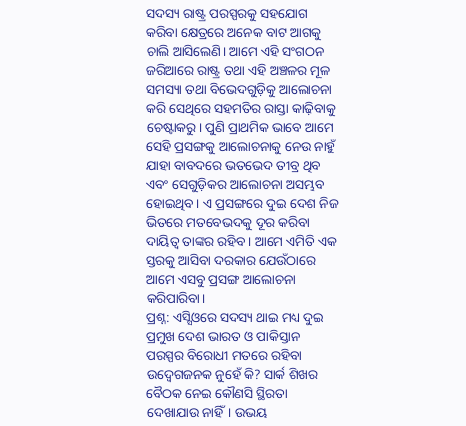ସଦସ୍ୟ ରାଷ୍ଟ୍ର ପରସ୍ପରକୁ ସହଯୋଗ କରିବା କ୍ଷେତ୍ରରେ ଅନେକ ବାଟ ଆଗକୁ ଚାଲି ଆସିଲେଣି। ଆମେ ଏହି ସଂଗଠନ ଜରିଆରେ ରାଷ୍ଟ୍ର ତଥା ଏହି ଅଞ୍ଚଳର ମୂଳ ସମସ୍ୟା ତଥା ବିଭେଦଗୁଡ଼ିକୁ ଆଲୋଚନା କରି ସେଥିରେ ସହମତିର ରାସ୍ତା କାଢ଼ିବାକୁ ଚେଷ୍ଟାକରୁ। ପୁଣି ପ୍ରାଥମିକ ଭାବେ ଆମେ ସେହି ପ୍ରସଙ୍ଗକୁ ଆଲୋଚନାକୁ ନେଉ ନାହୁଁ ଯାହା ବାବଦରେ ଭତଭେଦ ତୀବ୍ର ଥିବ ଏବଂ ସେଗୁଡ଼ିକର ଆଲୋଚନା ଅସମ୍ଭବ ହୋଇଥିବ। ଏ ପ୍ରସଙ୍ଗରେ ଦୁଇ ଦେଶ ନିଜ ଭିତରେ ମତବେଭଦକୁ ଦୂର କରିବା ଦାୟିତ୍ଵ ତାଙ୍କର ରହିବ। ଆମେ ଏମିତି ଏକ ସ୍ତରକୁ ଆସିବା ଦରକାର ଯେଉଁଠାରେ ଆମେ ଏସବୁ ପ୍ରସଙ୍ଗ ଆଲୋଚନା କରିପାରିବା।
ପ୍ରଶ୍ନ: ଏସ୍ସିଓରେ ସଦସ୍ୟ ଥାଇ ମଧ୍ୟ ଦୁଇ ପ୍ରମୁଖ ଦେଶ ଭାରତ ଓ ପାକିସ୍ତାନ ପରସ୍ପର ବିରୋଧୀ ମତରେ ରହିବା ଉଦ୍ବେଗଜନକ ନୁହେଁ କି? ସାର୍କ ଶିଖର ବୈଠକ ନେଇ କୌଣସି ସ୍ଥିରତା ଦେଖାଯାଉ ନାହିଁ। ଉଭୟ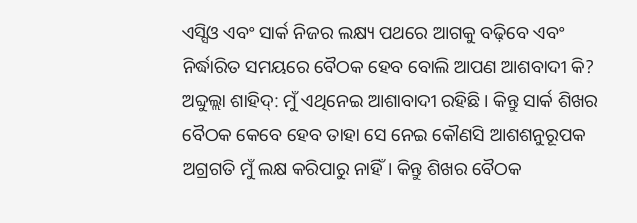ଏସ୍ସିଓ ଏବଂ ସାର୍କ ନିଜର ଲକ୍ଷ୍ୟ ପଥରେ ଆଗକୁ ବଢ଼ିବେ ଏବଂ ନିର୍ଦ୍ଧାରିତ ସମୟରେ ବୈଠକ ହେବ ବୋଲି ଆପଣ ଆଶବାଦୀ କି?
ଅବ୍ଦୁଲ୍ଲା ଶାହିଦ୍: ମୁଁ ଏଥିନେଇ ଆଶାବାଦୀ ରହିଛି। କିନ୍ତୁ ସାର୍କ ଶିଖର ବୈଠକ କେବେ ହେବ ତାହା ସେ ନେଇ କୌଣସି ଆଶଶନୁରୂପକ ଅଗ୍ରଗତି ମୁଁ ଲକ୍ଷ କରିପାରୁ ନାହିଁ। କିନ୍ତୁ ଶିଖର ବୈଠକ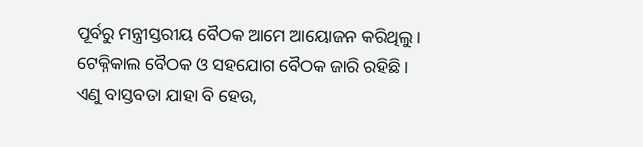ପୂର୍ବରୁ ମନ୍ତ୍ରୀସ୍ତରୀୟ ବୈଠକ ଆମେ ଆୟୋଜନ କରିଥିଲୁ। ଟେକ୍ନିକାଲ ବୈଠକ ଓ ସହଯୋଗ ବୈଠକ ଜାରି ରହିଛି। ଏଣୁ ବାସ୍ତବତା ଯାହା ବି ହେଉ,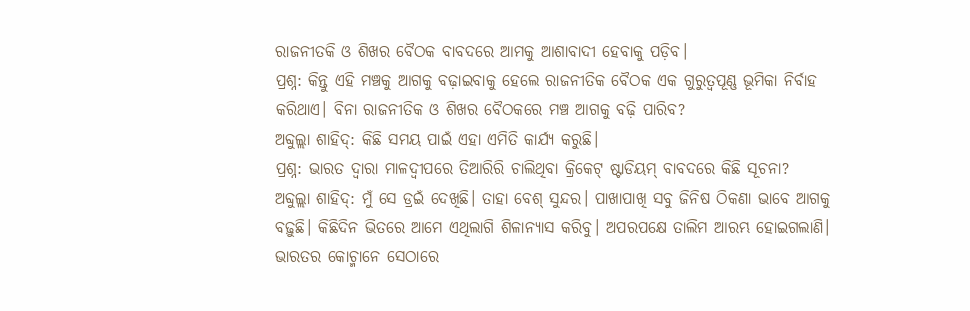ରାଜନୀତକି ଓ ଶିଖର ବୈଠକ ବାବଦରେ ଆମକୁ ଆଶାବାଦୀ ହେବାକୁ ପଡ଼ିବ।
ପ୍ରଶ୍ନ: କିନ୍ତୁ ଏହି ମଞ୍ଚକୁ ଆଗକୁ ବଢ଼ାଇବାକୁ ହେଲେ ରାଜନୀତିକ ବୈଠକ ଏକ ଗୁରୁତ୍ଵପୂଣ୍ଣ ଭୂମିକା ନିର୍ବାହ କରିଥାଏ। ବିନା ରାଜନୀତିକ ଓ ଶିଖର ବୈଠକରେ ମଞ୍ଚ ଆଗକୁ ବଢ଼ି ପାରିବ?
ଅବ୍ଦୁଲ୍ଲା ଶାହିଦ୍: କିଛି ସମୟ ପାଇଁ ଏହା ଏମିତି କାର୍ଯ୍ୟ କରୁଛି।
ପ୍ରଶ୍ନ: ଭାରତ ଦ୍ଵାରା ମାଳଦ୍ବୀପରେ ତିଆରିରି ଚାଲିଥିବା କ୍ରିକେଟ୍ ଷ୍ଟାଡିୟମ୍ ବାବଦରେ କିଛି ସୂଚନା?
ଅବ୍ଦୁଲ୍ଲା ଶାହିଦ୍: ମୁଁ ସେ ଡ୍ରଇଁ ଦେଖିଛି। ତାହା ବେଶ୍ ସୁନ୍ଦର। ପାଖାପାଖି ସବୁ ଜିନିଷ ଠିକଣା ଭାବେ ଆଗକୁ ବଢ଼ୁଛି। କିଛିଦିନ ଭିତରେ ଆମେ ଏଥିଲାଗି ଶିଳାନ୍ୟାସ କରିବୁ। ଅପରପକ୍ଷେ ତାଲିମ ଆରମ୍ଭ ହୋଇଗଲାଣି। ଭାରତର କୋଚ୍ମାନେ ସେଠାରେ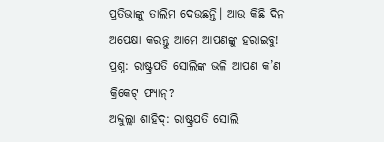ପ୍ରତିଭାଙ୍କୁ ତାଲିମ ଦେଉଛନ୍ତି। ଆଉ କିଛି ଦିନ ଅପେକ୍ଷା କରନ୍ତୁ ଆମେ ଆପଣଙ୍କୁ ହରାଇବୁ!
ପ୍ରଶ୍ନ: ରାଷ୍ଟ୍ରପତି ସୋଲିଙ୍କ ଭଳି ଆପଣ କ’ଣ କ୍ରିକେଟ୍ ଫ୍ୟାନ୍?
ଅବ୍ଦୁଲ୍ଲା ଶାହିଦ୍: ରାଷ୍ଟ୍ରପତି ସୋଲି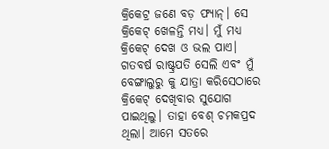କ୍ରିକେଟ୍ର ଜଣେ ବଡ଼ ଫ୍ୟାନ୍। ସେ କ୍ରିକେଟ୍ ଖେଳନ୍ତି ମଧ୍ୟ। ମୁଁ ମଧ୍ୟ କ୍ରିକେଟ୍ ଦେଖ ଓ ଭଲ ପାଏ। ଗତବର୍ଷ ରାଷ୍ଟ୍ରପତି ସେଲି ଏବଂ ମୁଁ ବେଙ୍ଗାଲୁରୁ କୁ ଯାତ୍ରା କରିସେଠାରେ କ୍ରିକେଟ୍ ଦେଖିବାର ସୁଯୋଗ ପାଇଥିଲୁ। ତାହା ବେଶ୍ ଚମକପ୍ରଦ ଥିଲା। ଆମେ ସତରେ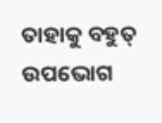ତାହାକୁ ବହୁତ୍ ଉପଭୋଗ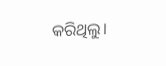କରିଥିଲୁ।